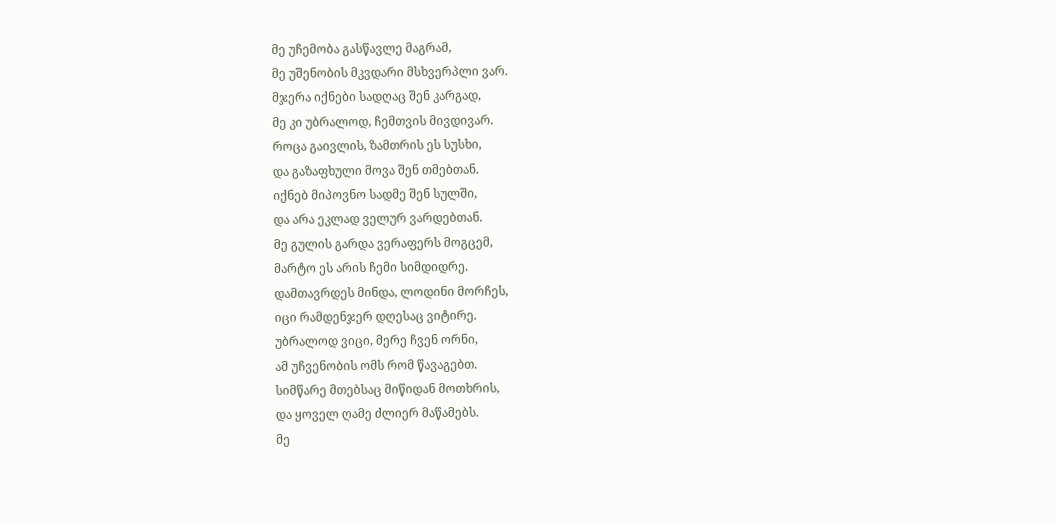მე უჩემობა გასწავლე მაგრამ,
მე უშენობის მკვდარი მსხვერპლი ვარ.
მჯერა იქნები სადღაც შენ კარგად,
მე კი უბრალოდ, ჩემთვის მივდივარ.
როცა გაივლის, ზამთრის ეს სუსხი,
და გაზაფხული მოვა შენ თმებთან.
იქნებ მიპოვნო სადმე შენ სულში,
და არა ეკლად ველურ ვარდებთან.
მე გულის გარდა ვერაფერს მოგცემ,
მარტო ეს არის ჩემი სიმდიდრე.
დამთავრდეს მინდა, ლოდინი მორჩეს,
იცი რამდენჯერ დღესაც ვიტირე.
უბრალოდ ვიცი, მერე ჩვენ ორნი,
ამ უჩვენობის ომს რომ წავაგებთ.
სიმწარე მთებსაც მიწიდან მოთხრის,
და ყოველ ღამე ძლიერ მაწამებს.
მე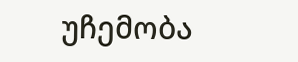უჩემობა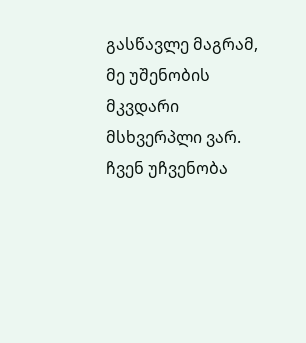გასწავლე მაგრამ,
მე უშენობის მკვდარი მსხვერპლი ვარ.
ჩვენ უჩვენობა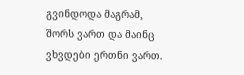გვინდოდა მაგრამ,
შორს ვართ და მაინც ვხვდები ერთნი ვართ.